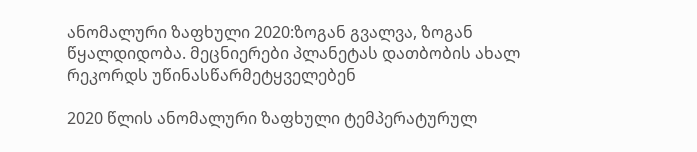ანომალური ზაფხული 2020:ზოგან გვალვა, ზოგან წყალდიდობა. მეცნიერები პლანეტას დათბობის ახალ რეკორდს უწინასწარმეტყველებენ

2020 წლის ანომალური ზაფხული ტემპერატურულ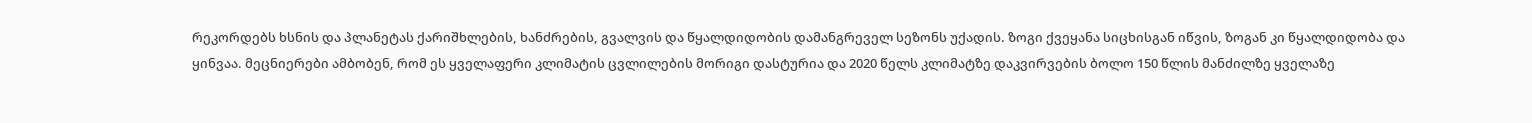რეკორდებს ხსნის და პლანეტას ქარიშხლების, ხანძრების, გვალვის და წყალდიდობის დამანგრეველ სეზონს უქადის. ზოგი ქვეყანა სიცხისგან იწვის, ზოგან კი წყალდიდობა და ყინვაა. მეცნიერები ამბობენ, რომ ეს ყველაფერი კლიმატის ცვლილების მორიგი დასტურია და 2020 წელს კლიმატზე დაკვირვების ბოლო 150 წლის მანძილზე ყველაზე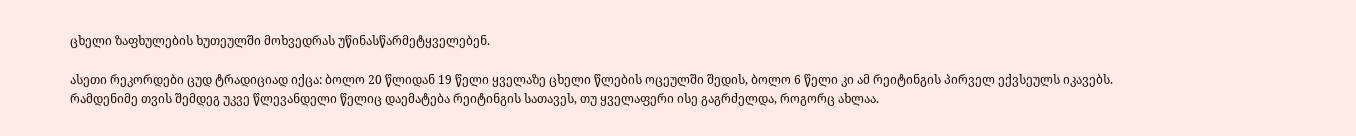ცხელი ზაფხულების ხუთეულში მოხვედრას უწინასწარმეტყველებენ.

ასეთი რეკორდები ცუდ ტრადიციად იქცა: ბოლო 20 წლიდან 19 წელი ყველაზე ცხელი წლების ოცეულში შედის, ბოლო 6 წელი კი ამ რეიტინგის პირველ ექვსეულს იკავებს. რამდენიმე თვის შემდეგ უკვე წლევანდელი წელიც დაემატება რეიტინგის სათავეს, თუ ყველაფერი ისე გაგრძელდა, როგორც ახლაა.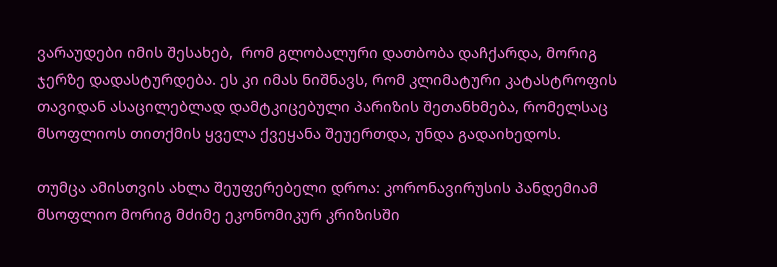ვარაუდები იმის შესახებ,  რომ გლობალური დათბობა დაჩქარდა, მორიგ ჯერზე დადასტურდება. ეს კი იმას ნიშნავს, რომ კლიმატური კატასტროფის თავიდან ასაცილებლად დამტკიცებული პარიზის შეთანხმება, რომელსაც მსოფლიოს თითქმის ყველა ქვეყანა შეუერთდა, უნდა გადაიხედოს.

თუმცა ამისთვის ახლა შეუფერებელი დროა: კორონავირუსის პანდემიამ მსოფლიო მორიგ მძიმე ეკონომიკურ კრიზისში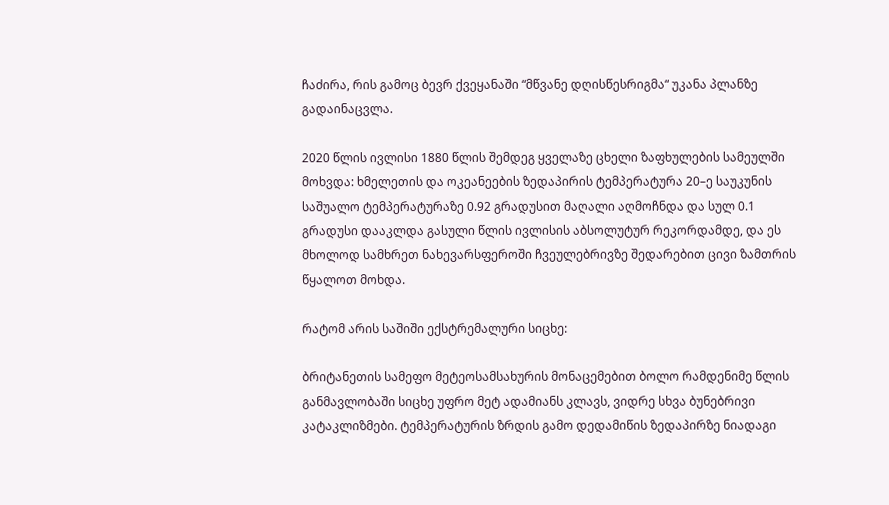ჩაძირა, რის გამოც ბევრ ქვეყანაში “მწვანე დღისწესრიგმა“ უკანა პლანზე გადაინაცვლა.

2020 წლის ივლისი 1880 წლის შემდეგ ყველაზე ცხელი ზაფხულების სამეულში მოხვდა: ხმელეთის და ოკეანეების ზედაპირის ტემპერატურა 20–ე საუკუნის საშუალო ტემპერატურაზე 0.92 გრადუსით მაღალი აღმოჩნდა და სულ 0.1 გრადუსი დააკლდა გასული წლის ივლისის აბსოლუტურ რეკორდამდე, და ეს მხოლოდ სამხრეთ ნახევარსფეროში ჩვეულებრივზე შედარებით ცივი ზამთრის წყალოთ მოხდა.

რატომ არის საშიში ექსტრემალური სიცხე:

ბრიტანეთის სამეფო მეტეოსამსახურის მონაცემებით ბოლო რამდენიმე წლის განმავლობაში სიცხე უფრო მეტ ადამიანს კლავს, ვიდრე სხვა ბუნებრივი კატაკლიზმები. ტემპერატურის ზრდის გამო დედამიწის ზედაპირზე ნიადაგი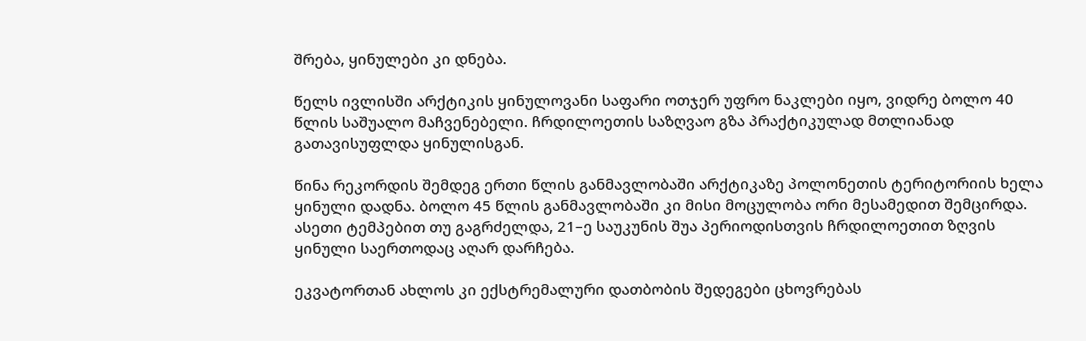შრება, ყინულები კი დნება.

წელს ივლისში არქტიკის ყინულოვანი საფარი ოთჯერ უფრო ნაკლები იყო, ვიდრე ბოლო 40 წლის საშუალო მაჩვენებელი. ჩრდილოეთის საზღვაო გზა პრაქტიკულად მთლიანად გათავისუფლდა ყინულისგან.

წინა რეკორდის შემდეგ ერთი წლის განმავლობაში არქტიკაზე პოლონეთის ტერიტორიის ხელა ყინული დადნა. ბოლო 45 წლის განმავლობაში კი მისი მოცულობა ორი მესამედით შემცირდა. ასეთი ტემპებით თუ გაგრძელდა, 21–ე საუკუნის შუა პერიოდისთვის ჩრდილოეთით ზღვის ყინული საერთოდაც აღარ დარჩება.

ეკვატორთან ახლოს კი ექსტრემალური დათბობის შედეგები ცხოვრებას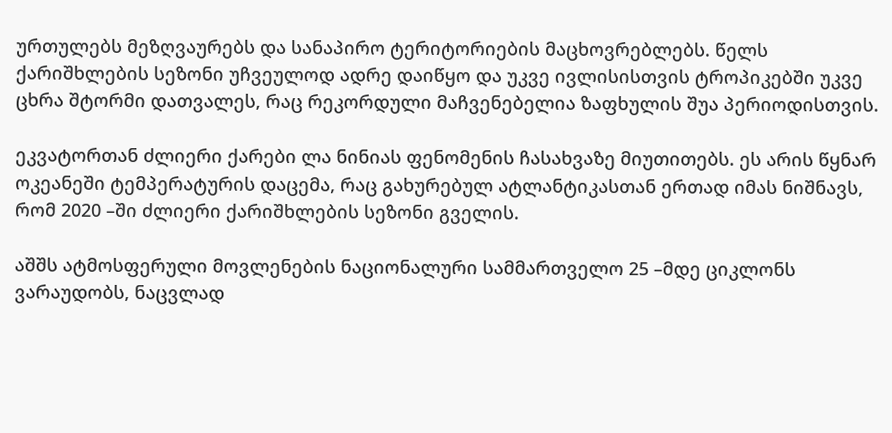ურთულებს მეზღვაურებს და სანაპირო ტერიტორიების მაცხოვრებლებს. წელს ქარიშხლების სეზონი უჩვეულოდ ადრე დაიწყო და უკვე ივლისისთვის ტროპიკებში უკვე ცხრა შტორმი დათვალეს, რაც რეკორდული მაჩვენებელია ზაფხულის შუა პერიოდისთვის.

ეკვატორთან ძლიერი ქარები ლა ნინიას ფენომენის ჩასახვაზე მიუთითებს. ეს არის წყნარ ოკეანეში ტემპერატურის დაცემა, რაც გახურებულ ატლანტიკასთან ერთად იმას ნიშნავს, რომ 2020 –ში ძლიერი ქარიშხლების სეზონი გველის.

აშშს ატმოსფერული მოვლენების ნაციონალური სამმართველო 25 –მდე ციკლონს ვარაუდობს, ნაცვლად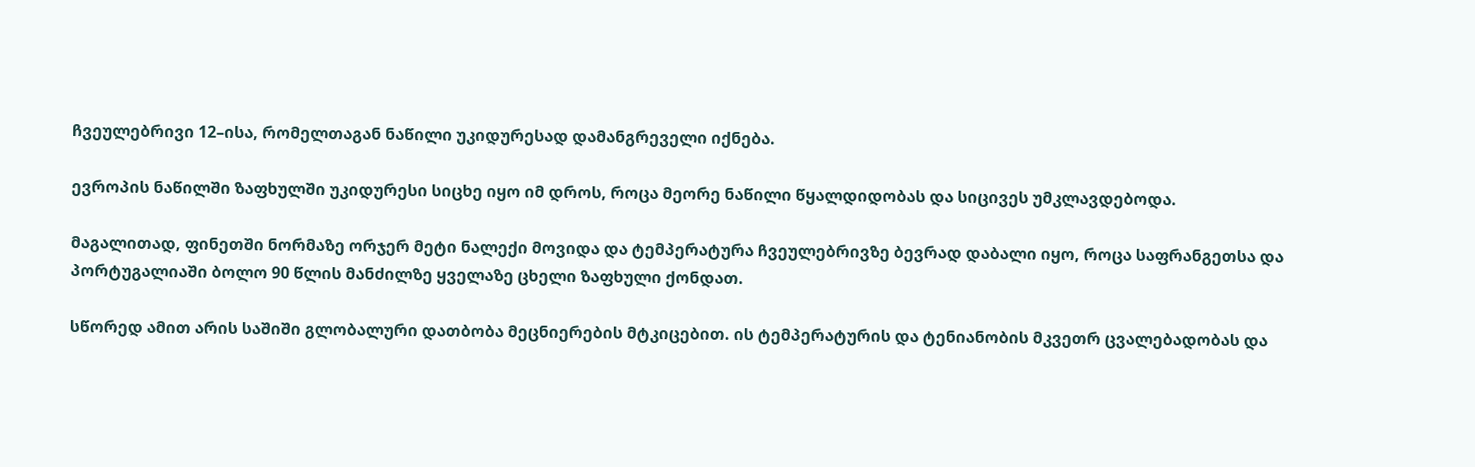ჩვეულებრივი 12–ისა, რომელთაგან ნაწილი უკიდურესად დამანგრეველი იქნება.

ევროპის ნაწილში ზაფხულში უკიდურესი სიცხე იყო იმ დროს, როცა მეორე ნაწილი წყალდიდობას და სიცივეს უმკლავდებოდა.

მაგალითად, ფინეთში ნორმაზე ორჯერ მეტი ნალექი მოვიდა და ტემპერატურა ჩვეულებრივზე ბევრად დაბალი იყო, როცა საფრანგეთსა და პორტუგალიაში ბოლო 90 წლის მანძილზე ყველაზე ცხელი ზაფხული ქონდათ.

სწორედ ამით არის საშიში გლობალური დათბობა მეცნიერების მტკიცებით. ის ტემპერატურის და ტენიანობის მკვეთრ ცვალებადობას და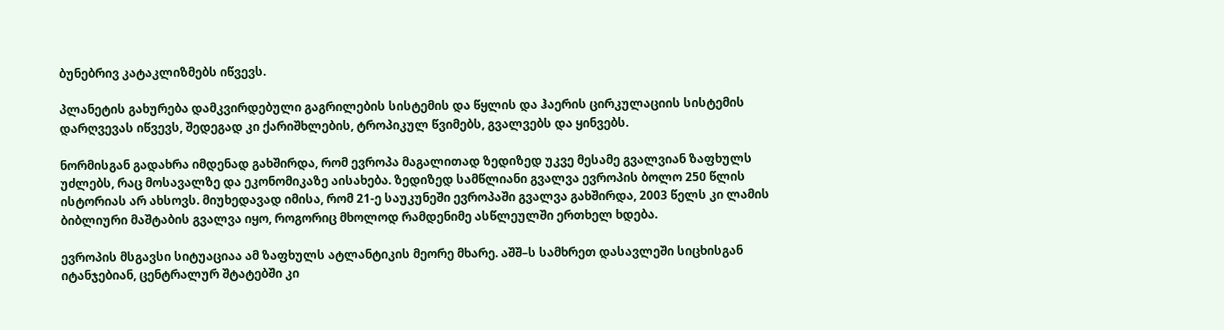ბუნებრივ კატაკლიზმებს იწვევს.

პლანეტის გახურება დამკვირდებული გაგრილების სისტემის და წყლის და ჰაერის ცირკულაციის სისტემის დარღვევას იწვევს, შედეგად კი ქარიშხლების, ტროპიკულ წვიმებს, გვალვებს და ყინვებს.

ნორმისგან გადახრა იმდენად გახშირდა, რომ ევროპა მაგალითად ზედიზედ უკვე მესამე გვალვიან ზაფხულს უძლებს, რაც მოსავალზე და ეკონომიკაზე აისახება. ზედიზედ სამწლიანი გვალვა ევროპის ბოლო 250 წლის ისტორიას არ ახსოვს. მიუხედავად იმისა, რომ 21-ე საუკუნეში ევროპაში გვალვა გახშირდა, 2003 წელს კი ლამის ბიბლიური მაშტაბის გვალვა იყო, როგორიც მხოლოდ რამდენიმე ასწლეულში ერთხელ ხდება.

ევროპის მსგავსი სიტუაციაა ამ ზაფხულს ატლანტიკის მეორე მხარე. აშშ–ს სამხრეთ დასავლეში სიცხისგან იტანჯებიან, ცენტრალურ შტატებში კი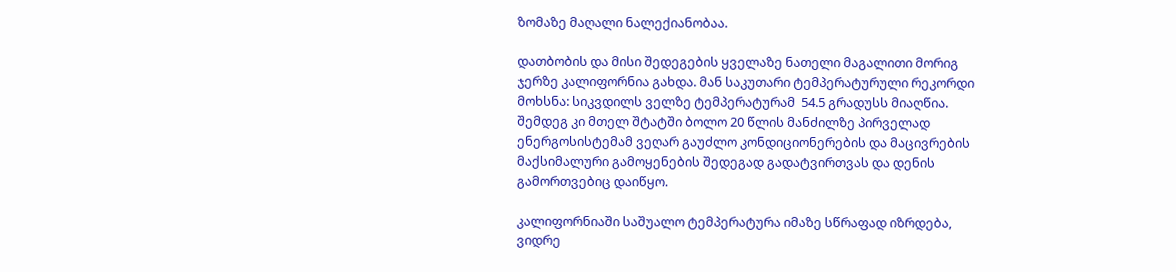ზომაზე მაღალი ნალექიანობაა.

დათბობის და მისი შედეგების ყველაზე ნათელი მაგალითი მორიგ ჯერზე კალიფორნია გახდა. მან საკუთარი ტემპერატურული რეკორდი მოხსნა: სიკვდილს ველზე ტემპერატურამ  54.5 გრადუსს მიაღწია. შემდეგ კი მთელ შტატში ბოლო 20 წლის მანძილზე პირველად ენერგოსისტემამ ვეღარ გაუძლო კონდიციონერების და მაცივრების მაქსიმალური გამოყენების შედეგად გადატვირთვას და დენის გამორთვებიც დაიწყო.

კალიფორნიაში საშუალო ტემპერატურა იმაზე სწრაფად იზრდება, ვიდრე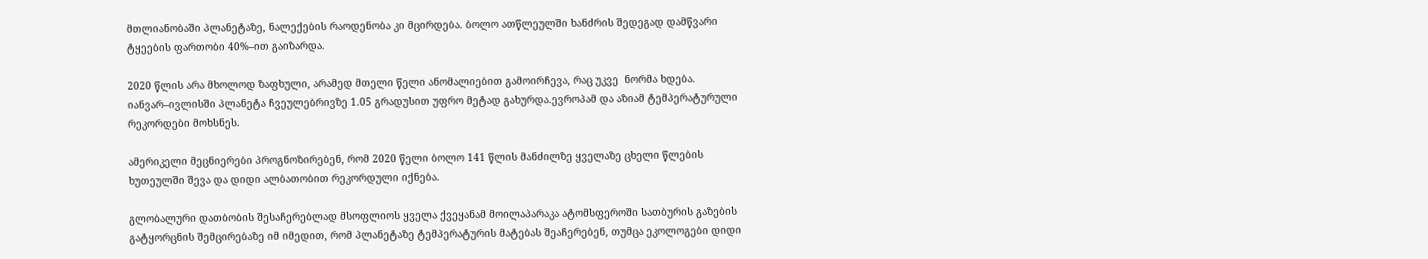მთლიანობაში პლანეტაზე, ნალექების რაოდენობა კი მცირდება. ბოლო ათწლეულში ხანძრის შედეგად დამწვარი ტყეების ფართობი 40%–ით გაიზარდა.

2020 წლის არა მხოლოდ ზაფხული, არამედ მთელი წელი ანომალიებით გამოირჩევა, რაც უკვე  ნორმა ხდება. იანვარ–ივლისში პლანეტა ჩვეულებრივზე 1.05 გრადუსით უფრო მეტად გახურდა.ევროპამ და აზიამ ტემპერატურული რეკორდები მოხსნეს.

ამერიკელი მეცნიერები პროგნოზირებენ, რომ 2020 წელი ბოლო 141 წლის მანძილზე ყველაზე ცხელი წლების ხუთეულში შევა და დიდი ალბათობით რეკორდული იქნება.

გლობალური დათბობის შესაჩერებლად მსოფლიოს ყველა ქვეყანამ მოილაპარაკა ატომსფეროში სათბურის გაზების გატყორცნის შემცირებაზე იმ იმედით, რომ პლანეტაზე ტემპერატურის მატებას შეაჩერებენ, თუმცა ეკოლოგები დიდი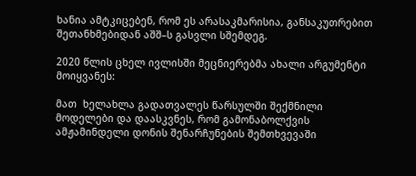ხანია ამტკიცებენ, რომ ეს არასაკმარისია, განსაკუთრებით შეთანხმებიდან აშშ–ს გასვლი სშემდეგ.

2020 წლის ცხელ ივლისში მეცნიერებმა ახალი არგუმენტი მოიყვანეს:

მათ  ხელახლა გადათვალეს წარსულში შექმნილი მოდელები და დაასკვნეს, რომ გამონაბოლქვის ამჟამინდელი დონის შენარჩუნების შემთხვევაში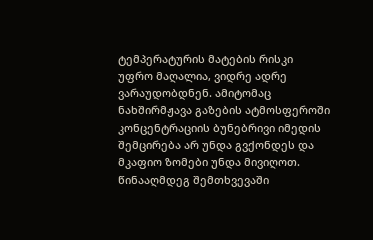ტემპერატურის მატების რისკი უფრო მაღალია, ვიდრე ადრე ვარაუდობდნენ. ამიტომაც ნახშირმჟავა გაზების ატმოსფეროში კონცენტრაციის ბუნებრივი იმედის შემცირება არ უნდა გვქონდეს და მკაფიო ზომები უნდა მივიღოთ. წინააღმდეგ შემთხვევაში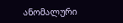ანომალური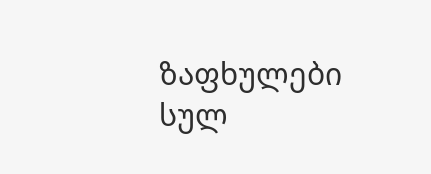ზაფხულები სულ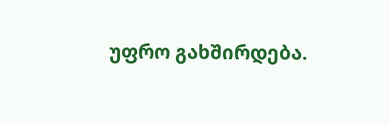უფრო გახშირდება.